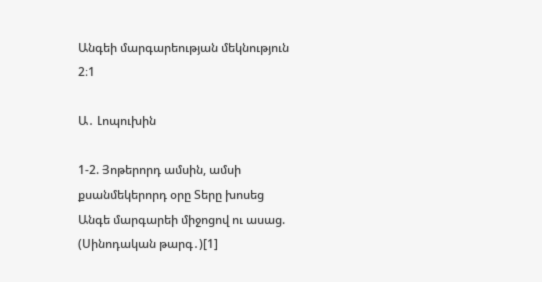Անգեի մարգարեության մեկնություն 2։1

Ա․ Լոպուխին

1-2. Յոթերորդ ամսին, ամսի քսանմեկերորդ օրը Տերը խոսեց Անգե մարգարեի միջոցով ու ասաց. (Սինոդական թարգ․)[1]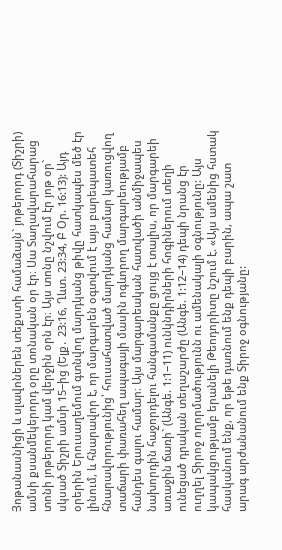Յոթանասնիցի և սլավոներեն տեքստի համաձայն` յոթերորդ (Տիշրի) ամսի քսանմեկերորդ օրը տոնական օր էր։ Սա Տաղավարահարաց տոնի յոթերորդ կամ վերջին օրն էր։ Այս տոնը նշվում էր յոթ օր` սկսած Տիշրի ամսի 15−ից (Ելք․ 23:16, Ղևտ. 23:34, Բ Օր. 16:13): Այդ օրերին Երուսաղեմում գտնվող մարդկանց թիվը հատկապես մեծ էր լինում, և հնարավոր է, որ մարգարեն օգտվում է այս բարեպատեհ հնարավորությունից՝ հուսահատված մարդկանց համար կառուցվող տաճարի փառահեղ ապագայի մասին ոգևորող մարգարեությամբ հանդես գալու համար։ Այս մարգարեական հատվածի անմիջապես նախորդին հաջորդելու հանգամանքը ցույց է տալիս, որ մարգարեի առաջին ճառի` (Անգե. 1:1−11) ունկնդիրների հոգիներում տեղի ունեցած դրական տեղաշարժը (Անգե. 1:12−14) դեպի նրանց էր ուղղել Տիրոջ ողորմածությունն ու ամենակալի օգնությունը: Այս կապակցությամբ երանելի Թեոդորիտը նշում է. «Այս ամենից հստակ հասկանում ենք, որ եթե դառնում ենք դեպի բարին, ապա շատ արագ արժանանում ենք Տիրոջ օգնությանը: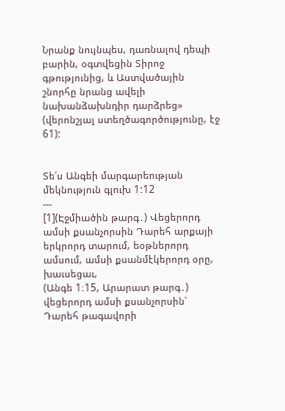Նրանք նույնպես, դառնալով դեպի բարին, օգտվեցին Տիրոջ գթությունից, և Աստվածային շնորհը նրանց ավելի նախանձախնդիր դարձրեց» (վերոնշյալ ստեղծագործությունը, էջ 61):


Տե՛ս Անգեի մարգարեության մեկնություն գլուխ 1:12
---
[1](Էջմիածին թարգ․) Վեցերորդ ամսի քսանչորսին Դարեհ արքայի երկրորդ տարում, եօթներորդ ամսում, ամսի քսանմէկերորդ օրը, խաւսեցաւ,
(Անգե 1։15, Արարատ թարգ․) վեցերորդ ամսի քսանչորսին՝ Դարեհ թագավորի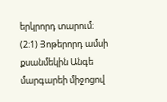երկրորդ տարում։ (2:1) Յոթերորդ ամսի քսանմեկին Անգե մարգարեի միջոցով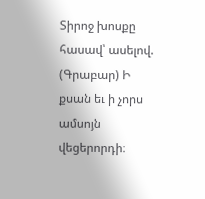Տիրոջ խոսքը հասավ՝ ասելով.
(Գրաբար) Ի քսան եւ ի չորս ամսոյն վեցերորդի։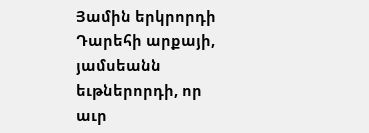Յամին երկրորդի Դարեհի արքայի, յամսեանն եւթներորդի, որ աւր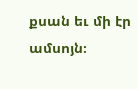քսան եւ մի էր ամսոյն։